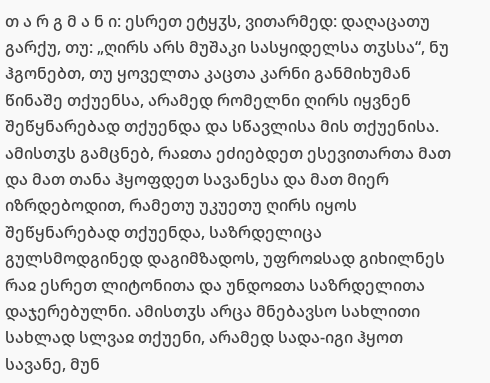თ ა რ გ მ ა ნ ი: ესრეთ ეტყჳს, ვითარმედ: დაღაცათუ გარქუ, თუ: „ღირს არს მუშაკი სასყიდელსა თჳსსა“, ნუ ჰგონებთ, თუ ყოველთა კაცთა კარნი განმიხუმან წინაშე თქუენსა, არამედ რომელნი ღირს იყვნენ შეწყნარებად თქუენდა და სწავლისა მის თქუენისა. ამისთჳს გამცნებ, რაჲთა ეძიებდეთ ესევითართა მათ და მათ თანა ჰყოფდეთ სავანესა და მათ მიერ იზრდებოდით, რამეთუ უკუეთუ ღირს იყოს შეწყნარებად თქუენდა, საზრდელიცა გულსმოდგინედ დაგიმზადოს, უფროჲსად გიხილნეს რაჲ ესრეთ ლიტონითა და უნდოჲთა საზრდელითა დაჯერებულნი. ამისთჳს არცა მნებავსო სახლითი სახლად სლვაჲ თქუენი, არამედ სადა-იგი ჰყოთ სავანე, მუნ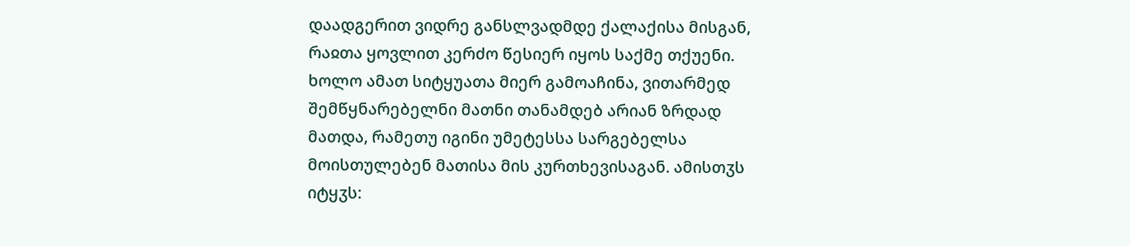დაადგერით ვიდრე განსლვადმდე ქალაქისა მისგან, რაჲთა ყოვლით კერძო წესიერ იყოს საქმე თქუენი.
ხოლო ამათ სიტყუათა მიერ გამოაჩინა, ვითარმედ შემწყნარებელნი მათნი თანამდებ არიან ზრდად მათდა, რამეთუ იგინი უმეტესსა სარგებელსა მოისთულებენ მათისა მის კურთხევისაგან. ამისთჳს იტყჳს: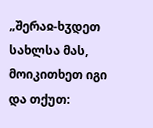„შერაჲ-ხჳდეთ სახლსა მას, მოიკითხეთ იგი და თქუთ: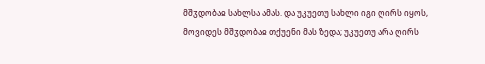მშჳდობაჲ სახლსა ამას. და უკუეთუ სახლი იგი ღირს იყოს, მოვიდეს მშჳდობაჲ თქუენი მას ზედა; უკუეთუ არა ღირს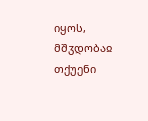იყოს, მშჳდობაჲ თქუენი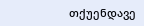თქუენდავე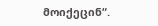მოიქეცინ“.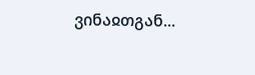ვინაჲთგან...